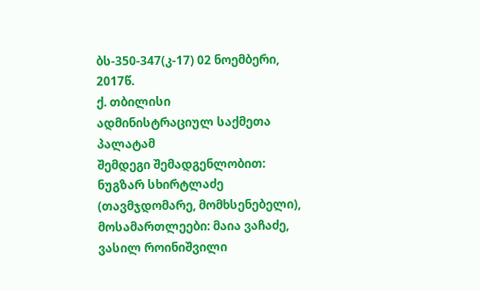ბს-350-347(კ-17) 02 ნოემბერი, 2017წ.
ქ. თბილისი
ადმინისტრაციულ საქმეთა პალატამ
შემდეგი შემადგენლობით:
ნუგზარ სხირტლაძე (თავმჯდომარე, მომხსენებელი),
მოსამართლეები: მაია ვაჩაძე, ვასილ როინიშვილი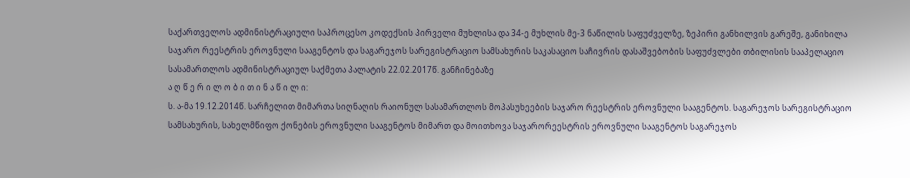საქართველოს ადმინისტრაციული საპროცესო კოდექსის პირველი მუხლისა და 34-ე მუხლის მე-3 ნაწილის საფუძველზე, ზეპირი განხილვის გარეშე, განიხილა საჯარო რეესტრის ეროვნული სააგენტოს და საგარეჯოს სარეგისტრაციო სამსახურის საკასაციო საჩივრის დასაშვებობის საფუძვლები თბილისის სააპელაციო სასამართლოს ადმინისტრაციულ საქმეთა პალატის 22.02.2017წ. განჩინებაზე
ა ღ წ ე რ ი ლ ო ბ ი თ ი ნ ა წ ი ლ ი:
ს. ა-მა 19.12.2014წ. სარჩელით მიმართა სიღნაღის რაიონულ სასამართლოს მოპასუხეების საჯარო რეესტრის ეროვნული სააგენტოს. საგარეჯოს სარეგისტრაციო სამსახურის, სახელმწიფო ქონების ეროვნული სააგენტოს მიმართ და მოითხოვა საჯარორეესტრის ეროვნული სააგენტოს საგარეჯოს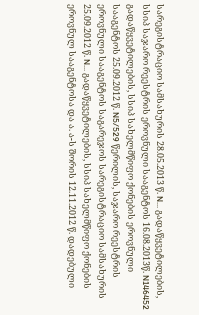სარეგისტრაციო სამსახურის 28.05.2013 წ. N... გადაწყვეტილების, სსიპ საჯარო რეესტრის ეროვნული სააგენტოს 16.08.2013წ. N146452 გადაწყვეტილების, სსიპ სახელმწიფო ქონების ეროვნული სააგენტოს 25.09.2012 წ. N5/529 წერილის, საჯარო რეესტრის ეროვნული სააგენტოს საგარეჯოს სარეგისტრაციო სამსახურის 25.09.2012 წ. N... გადაწყვეტილების, სსიპ სახელმწიფო ქონების ეროვნულ სააგენტოსა და ა. ა-ს შორის 12.11.2012 წ. დადებული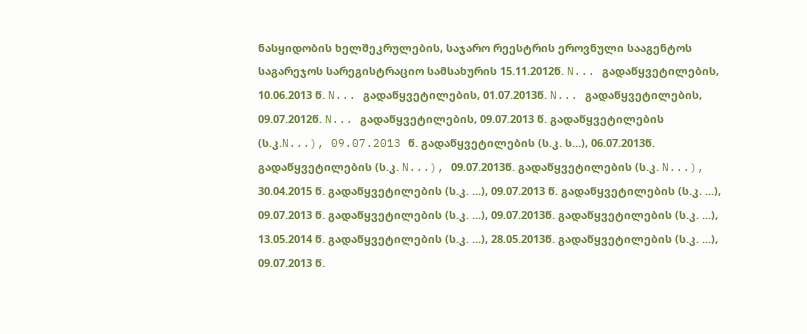ნასყიდობის ხელშეკრულების, საჯარო რეესტრის ეროვნული სააგენტოს საგარეჯოს სარეგისტრაციო სამსახურის 15.11.2012წ. N... გადაწყვეტილების, 10.06.2013 წ. N... გადაწყვეტილების, 01.07.2013წ. N... გადაწყვეტილების, 09.07.2012წ. N... გადაწყვეტილების, 09.07.2013 წ. გადაწყვეტილების (ს.კ.N...), 09.07.2013 წ. გადაწყვეტილების (ს.კ. ს...), 06.07.2013წ. გადაწყვეტილების (ს.კ. N...), 09.07.2013წ. გადაწყვეტილების (ს.კ. N...), 30.04.2015 წ. გადაწყვეტილების (ს.კ. ...), 09.07.2013 წ. გადაწყვეტილების (ს.კ. ...), 09.07.2013 წ. გადაწყვეტილების (ს.კ. ...), 09.07.2013წ. გადაწყვეტილების (ს.კ. ...), 13.05.2014 წ. გადაწყვეტილების (ს.კ. ...), 28.05.2013წ. გადაწყვეტილების (ს.კ. ...), 09.07.2013 წ.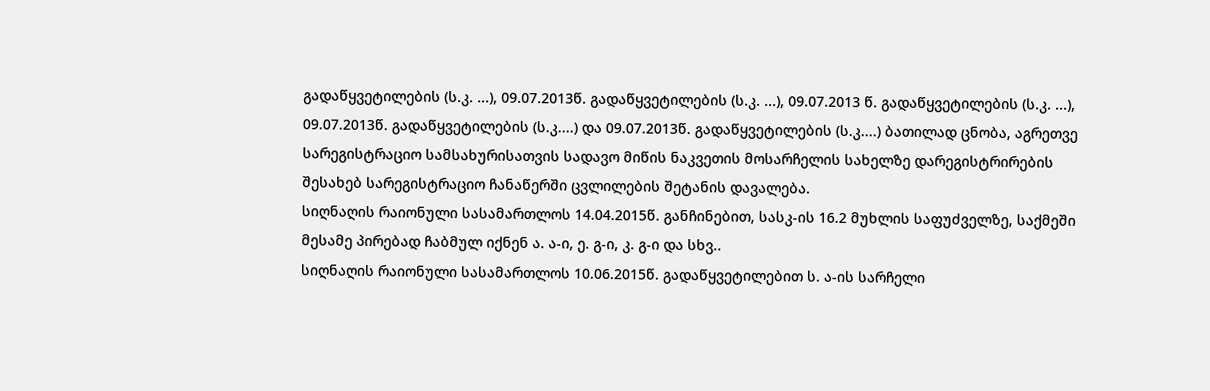გადაწყვეტილების (ს.კ. ...), 09.07.2013წ. გადაწყვეტილების (ს.კ. ...), 09.07.2013 წ. გადაწყვეტილების (ს.კ. ...), 09.07.2013წ. გადაწყვეტილების (ს.კ....) და 09.07.2013წ. გადაწყვეტილების (ს.კ....) ბათილად ცნობა, აგრეთვე სარეგისტრაციო სამსახურისათვის სადავო მიწის ნაკვეთის მოსარჩელის სახელზე დარეგისტრირების შესახებ სარეგისტრაციო ჩანაწერში ცვლილების შეტანის დავალება.
სიღნაღის რაიონული სასამართლოს 14.04.2015წ. განჩინებით, სასკ-ის 16.2 მუხლის საფუძველზე, საქმეში მესამე პირებად ჩაბმულ იქნენ ა. ა-ი, ე. გ-ი, კ. გ-ი და სხვ..
სიღნაღის რაიონული სასამართლოს 10.06.2015წ. გადაწყვეტილებით ს. ა-ის სარჩელი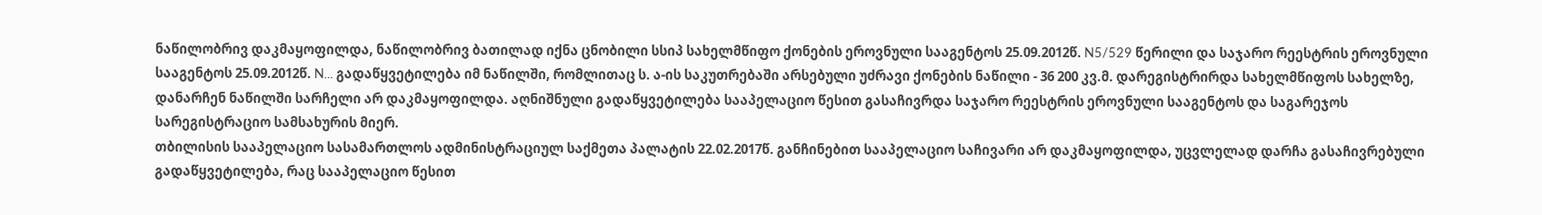ნაწილობრივ დაკმაყოფილდა, ნაწილობრივ ბათილად იქნა ცნობილი სსიპ სახელმწიფო ქონების ეროვნული სააგენტოს 25.09.2012წ. N5/529 წერილი და საჯარო რეესტრის ეროვნული სააგენტოს 25.09.2012წ. N... გადაწყვეტილება იმ ნაწილში, რომლითაც ს. ა-ის საკუთრებაში არსებული უძრავი ქონების ნაწილი - 36 200 კვ.მ. დარეგისტრირდა სახელმწიფოს სახელზე, დანარჩენ ნაწილში სარჩელი არ დაკმაყოფილდა. აღნიშნული გადაწყვეტილება სააპელაციო წესით გასაჩივრდა საჯარო რეესტრის ეროვნული სააგენტოს და საგარეჯოს სარეგისტრაციო სამსახურის მიერ.
თბილისის სააპელაციო სასამართლოს ადმინისტრაციულ საქმეთა პალატის 22.02.2017წ. განჩინებით სააპელაციო საჩივარი არ დაკმაყოფილდა, უცვლელად დარჩა გასაჩივრებული გადაწყვეტილება, რაც სააპელაციო წესით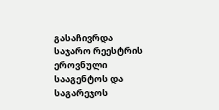გასაჩივრდა საჯარო რეესტრის ეროვნული სააგენტოს და საგარეჯოს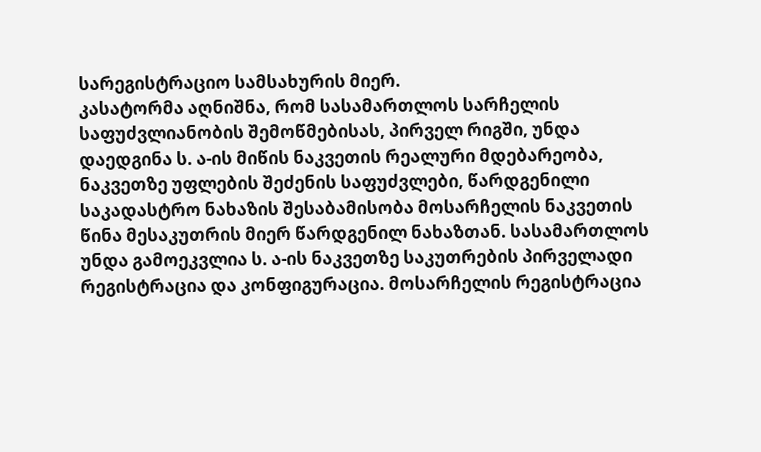სარეგისტრაციო სამსახურის მიერ.
კასატორმა აღნიშნა, რომ სასამართლოს სარჩელის საფუძვლიანობის შემოწმებისას, პირველ რიგში, უნდა დაედგინა ს. ა-ის მიწის ნაკვეთის რეალური მდებარეობა, ნაკვეთზე უფლების შეძენის საფუძვლები, წარდგენილი საკადასტრო ნახაზის შესაბამისობა მოსარჩელის ნაკვეთის წინა მესაკუთრის მიერ წარდგენილ ნახაზთან. სასამართლოს უნდა გამოეკვლია ს. ა-ის ნაკვეთზე საკუთრების პირველადი რეგისტრაცია და კონფიგურაცია. მოსარჩელის რეგისტრაცია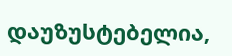დაუზუსტებელია,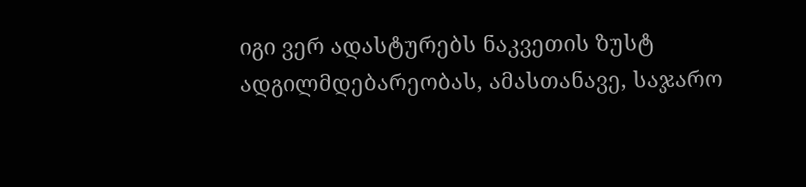იგი ვერ ადასტურებს ნაკვეთის ზუსტ ადგილმდებარეობას, ამასთანავე, საჯარო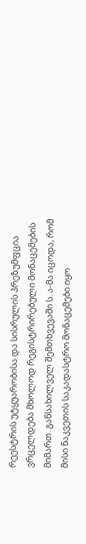რეესტრის უტყუარობისა და სისრულის პრეზუმფცია ვრცელდება მხოლოდ რეგისტრირებული მონაცემების მიმართ. განსახილველ შემთხვევაში ს. ა-მა იცოდა, რომ მისი ნაკვეთის საკადასტრო მონაცემები იყო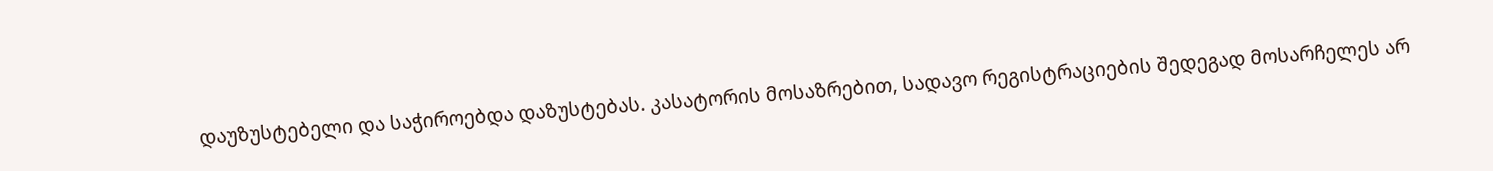დაუზუსტებელი და საჭიროებდა დაზუსტებას. კასატორის მოსაზრებით, სადავო რეგისტრაციების შედეგად მოსარჩელეს არ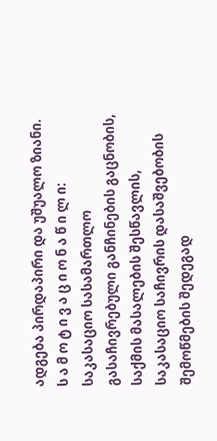ადგება პირდაპირი და უშუალო ზიანი.
ს ა მ ო ტ ი ვ ა ც ი ო ნ ა წ ი ლ ი:
საკასაციო სასამართლო გასაჩივრებული განჩინების გაცნობის, საქმის მასალების შესწავლის, საკასაციო საჩივრის დასაშვებობის შემოწმების შედეგად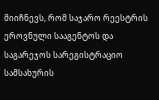მიიჩნევს, რომ საჯარო რეესტრის ეროვნული სააგენტოს და საგარეჯოს სარეგისტრაციო სამსახურის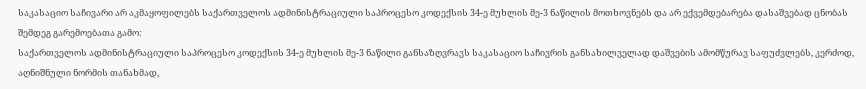საკასაციო საჩივარი არ აკმაყოფილებს საქართველოს ადმინისტრაციული საპროცესო კოდექსის 34-ე მუხლის მე-3 ნაწილის მოთხოვნებს და არ ექვემდებარება დასაშვებად ცნობას შემდეგ გარემოებათა გამო:
საქართველოს ადმინისტრაციული საპროცესო კოდექსის 34-ე მუხლის მე-3 ნაწილი განსაზღვრავს საკასაციო საჩივრის განსახილველად დაშვების ამომწურავ საფუძვლებს, კერძოდ, აღნიშნული ნორმის თანახმად,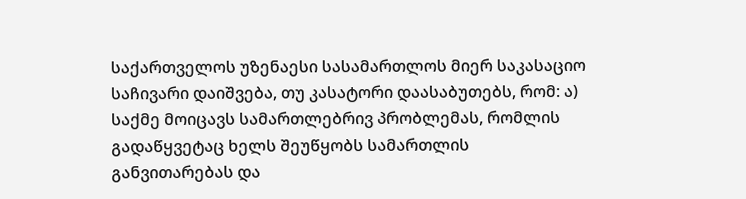საქართველოს უზენაესი სასამართლოს მიერ საკასაციო საჩივარი დაიშვება, თუ კასატორი დაასაბუთებს, რომ: ა) საქმე მოიცავს სამართლებრივ პრობლემას, რომლის გადაწყვეტაც ხელს შეუწყობს სამართლის განვითარებას და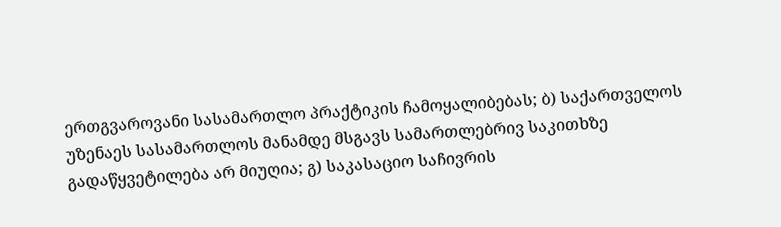ერთგვაროვანი სასამართლო პრაქტიკის ჩამოყალიბებას; ბ) საქართველოს უზენაეს სასამართლოს მანამდე მსგავს სამართლებრივ საკითხზე გადაწყვეტილება არ მიუღია; გ) საკასაციო საჩივრის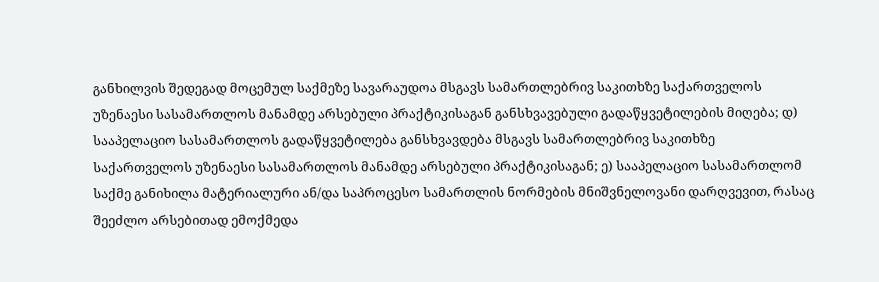განხილვის შედეგად მოცემულ საქმეზე სავარაუდოა მსგავს სამართლებრივ საკითხზე საქართველოს უზენაესი სასამართლოს მანამდე არსებული პრაქტიკისაგან განსხვავებული გადაწყვეტილების მიღება; დ) სააპელაციო სასამართლოს გადაწყვეტილება განსხვავდება მსგავს სამართლებრივ საკითხზე საქართველოს უზენაესი სასამართლოს მანამდე არსებული პრაქტიკისაგან; ე) სააპელაციო სასამართლომ საქმე განიხილა მატერიალური ან/და საპროცესო სამართლის ნორმების მნიშვნელოვანი დარღვევით, რასაც შეეძლო არსებითად ემოქმედა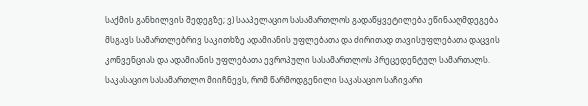საქმის განხილვის შედეგზე; ვ) სააპელაციო სასამართლოს გადაწყვეტილება ეწინააღმდეგება მსგავს სამართლებრივ საკითხზე ადამიანის უფლებათა და ძირითად თავისუფლებათა დაცვის კონვენციას და ადამიანის უფლებათა ევროპული სასამართლოს პრეცედენტულ სამართალს.
საკასაციო სასამართლო მიიჩნევს, რომ წარმოდგენილი საკასაციო საჩივარი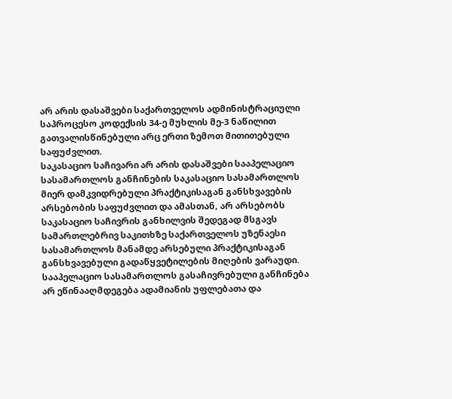არ არის დასაშვები საქართველოს ადმინისტრაციული საპროცესო კოდექსის 34-ე მუხლის მე-3 ნაწილით გათვალისწინებული არც ერთი ზემოთ მითითებული საფუძვლით.
საკასაციო საჩივარი არ არის დასაშვები სააპელაციო სასამართლოს განჩინების საკასაციო სასამართლოს მიერ დამკვიდრებული პრაქტიკისაგან განსხვავების არსებობის საფუძვლით და ამასთან, არ არსებობს საკასაციო საჩივრის განხილვის შედეგად მსგავს სამართლებრივ საკითხზე საქართველოს უზენაესი სასამართლოს მანამდე არსებული პრაქტიკისაგან განსხვავებული გადაწყვეტილების მიღების ვარაუდი. სააპელაციო სასამართლოს გასაჩივრებული განჩინება არ ეწინააღმდეგება ადამიანის უფლებათა და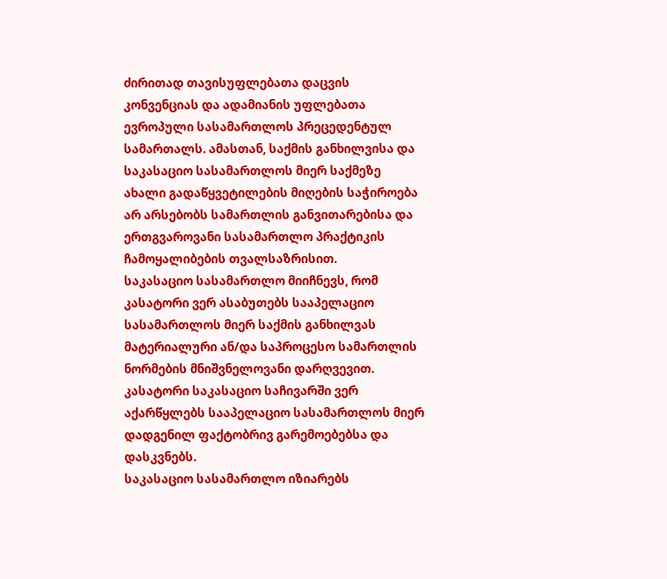ძირითად თავისუფლებათა დაცვის კონვენციას და ადამიანის უფლებათა ევროპული სასამართლოს პრეცედენტულ სამართალს. ამასთან, საქმის განხილვისა და საკასაციო სასამართლოს მიერ საქმეზე ახალი გადაწყვეტილების მიღების საჭიროება არ არსებობს სამართლის განვითარებისა და ერთგვაროვანი სასამართლო პრაქტიკის ჩამოყალიბების თვალსაზრისით.
საკასაციო სასამართლო მიიჩნევს, რომ კასატორი ვერ ასაბუთებს სააპელაციო სასამართლოს მიერ საქმის განხილვას მატერიალური ან/და საპროცესო სამართლის ნორმების მნიშვნელოვანი დარღვევით. კასატორი საკასაციო საჩივარში ვერ აქარწყლებს სააპელაციო სასამართლოს მიერ დადგენილ ფაქტობრივ გარემოებებსა და დასკვნებს.
საკასაციო სასამართლო იზიარებს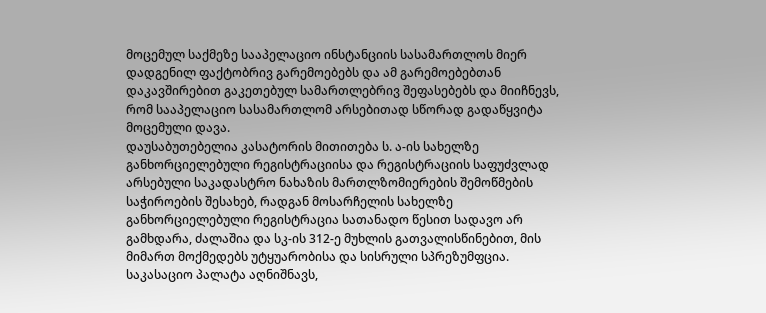მოცემულ საქმეზე სააპელაციო ინსტანციის სასამართლოს მიერ დადგენილ ფაქტობრივ გარემოებებს და ამ გარემოებებთან დაკავშირებით გაკეთებულ სამართლებრივ შეფასებებს და მიიჩნევს, რომ სააპელაციო სასამართლომ არსებითად სწორად გადაწყვიტა მოცემული დავა.
დაუსაბუთებელია კასატორის მითითება ს. ა-ის სახელზე განხორციელებული რეგისტრაციისა და რეგისტრაციის საფუძვლად არსებული საკადასტრო ნახაზის მართლზომიერების შემოწმების საჭიროების შესახებ, რადგან მოსარჩელის სახელზე განხორციელებული რეგისტრაცია სათანადო წესით სადავო არ გამხდარა, ძალაშია და სკ-ის 312-ე მუხლის გათვალისწინებით, მის მიმართ მოქმედებს უტყუარობისა და სისრული სპრეზუმფცია.
საკასაციო პალატა აღნიშნავს,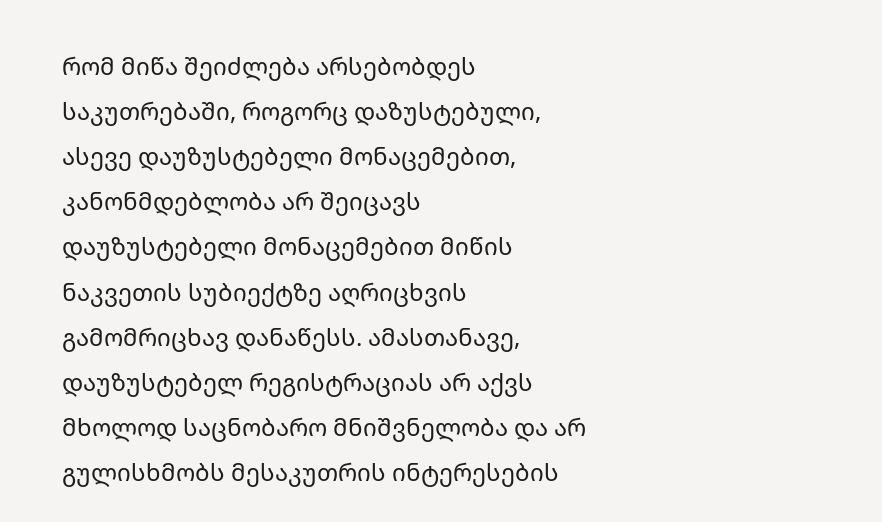რომ მიწა შეიძლება არსებობდეს საკუთრებაში, როგორც დაზუსტებული, ასევე დაუზუსტებელი მონაცემებით, კანონმდებლობა არ შეიცავს დაუზუსტებელი მონაცემებით მიწის ნაკვეთის სუბიექტზე აღრიცხვის გამომრიცხავ დანაწესს. ამასთანავე, დაუზუსტებელ რეგისტრაციას არ აქვს მხოლოდ საცნობარო მნიშვნელობა და არ გულისხმობს მესაკუთრის ინტერესების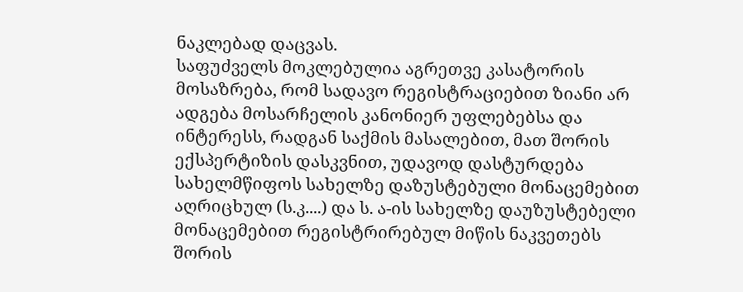ნაკლებად დაცვას.
საფუძველს მოკლებულია აგრეთვე კასატორის მოსაზრება, რომ სადავო რეგისტრაციებით ზიანი არ ადგება მოსარჩელის კანონიერ უფლებებსა და ინტერესს, რადგან საქმის მასალებით, მათ შორის ექსპერტიზის დასკვნით, უდავოდ დასტურდება სახელმწიფოს სახელზე დაზუსტებული მონაცემებით აღრიცხულ (ს.კ....) და ს. ა-ის სახელზე დაუზუსტებელი მონაცემებით რეგისტრირებულ მიწის ნაკვეთებს შორის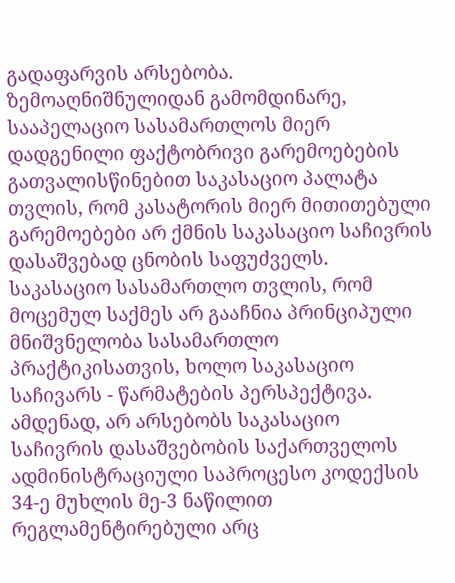გადაფარვის არსებობა.
ზემოაღნიშნულიდან გამომდინარე, სააპელაციო სასამართლოს მიერ დადგენილი ფაქტობრივი გარემოებების გათვალისწინებით საკასაციო პალატა თვლის, რომ კასატორის მიერ მითითებული გარემოებები არ ქმნის საკასაციო საჩივრის დასაშვებად ცნობის საფუძველს. საკასაციო სასამართლო თვლის, რომ მოცემულ საქმეს არ გააჩნია პრინციპული მნიშვნელობა სასამართლო პრაქტიკისათვის, ხოლო საკასაციო საჩივარს - წარმატების პერსპექტივა. ამდენად, არ არსებობს საკასაციო საჩივრის დასაშვებობის საქართველოს ადმინისტრაციული საპროცესო კოდექსის 34-ე მუხლის მე-3 ნაწილით რეგლამენტირებული არც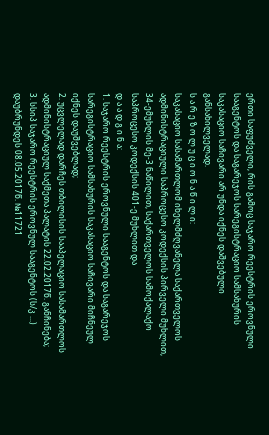ერთი საფუძველი, რის გამოც საჯარო რეესტრის ეროვნული სააგენტოს და საგარეჯოს სარეგისტრაციო სამსახურის საკასაციო საჩივარი არ უნდა იქნეს დაშვებული განსახილველად.
ს ა რ ე ზ ო ლ უ ც ი ო ნ ა წ ი ლ ი:
საკასაციო სასამართლომ იხელმძღვანელა საქართველოს ადმინისტრაციული საპროცესო კოდექსის პირველი მუხლით, 34-ემუხლის მე-3 ნაწილით, საქართველოს სამოქალაქო საპროცესო კოდექსის 401-ე მუხლით და
დ ა ა დ გ ი ნ ა:
1. საჯარო რეესტრის ეროვნული სააგენტოს და საგარეჯოს სარეგისტრაციო სამსახურის საკასაციო საჩივარი მიჩნეულ იქნეს დაუშვებლად;
2. უცვლელად დარჩეს თბილისის სააპელაციო სასამართლოს ადმინისტრაციულ საქმეთა პალატის 22.02.2017წ. განჩინება;
3. სსიპ საჯარო რეესტრის ეროვნულ სააგენტოს (ს/კ ...) დაუბრუნდეს 08.05.2017წ. №11721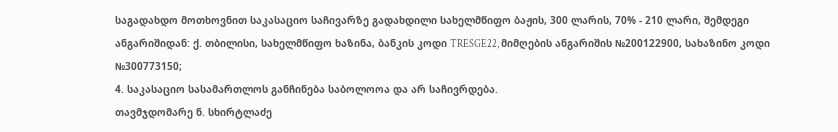საგადახდო მოთხოვნით საკასაციო საჩივარზე გადახდილი სახელმწიფო ბაჟის, 300 ლარის, 70% - 210 ლარი, შემდეგი ანგარიშიდან: ქ. თბილისი, სახელმწიფო ხაზინა, ბანკის კოდი TRESGE22, მიმღების ანგარიშის №200122900, სახაზინო კოდი №300773150;
4. საკასაციო სასამართლოს განჩინება საბოლოოა და არ საჩივრდება.
თავმჯდომარე ნ. სხირტლაძე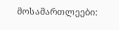მოსამართლეები: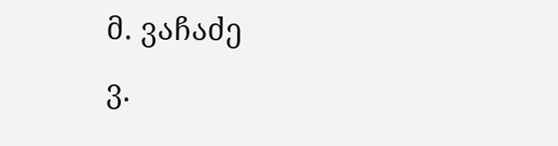მ. ვაჩაძე
ვ.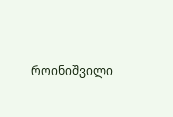როინიშვილი